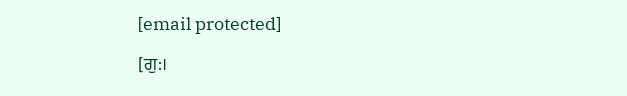[email protected]

[ਗੁ:।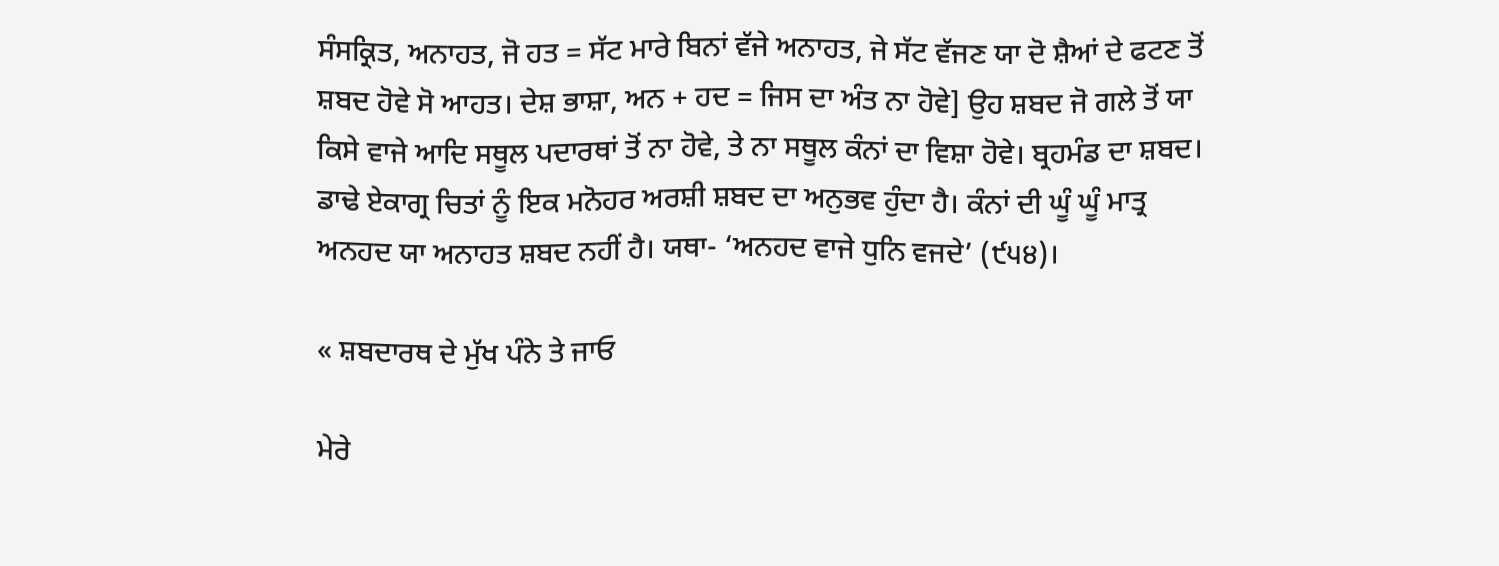ਸੰਸਕ੍ਰਿਤ, ਅਨਾਹਤ, ਜੋ ਹਤ = ਸੱਟ ਮਾਰੇ ਬਿਨਾਂ ਵੱਜੇ ਅਨਾਹਤ, ਜੇ ਸੱਟ ਵੱਜਣ ਯਾ ਦੋ ਸ਼ੈਆਂ ਦੇ ਫਟਣ ਤੋਂ ਸ਼ਬਦ ਹੋਵੇ ਸੋ ਆਹਤ। ਦੇਸ਼ ਭਾਸ਼ਾ, ਅਨ + ਹਦ = ਜਿਸ ਦਾ ਅੰਤ ਨਾ ਹੋਵੇ] ਉਹ ਸ਼ਬਦ ਜੋ ਗਲੇ ਤੋਂ ਯਾ ਕਿਸੇ ਵਾਜੇ ਆਦਿ ਸਥੂਲ ਪਦਾਰਥਾਂ ਤੋਂ ਨਾ ਹੋਵੇ, ਤੇ ਨਾ ਸਥੂਲ ਕੰਨਾਂ ਦਾ ਵਿਸ਼ਾ ਹੋਵੇ। ਬ੍ਰਹਮੰਡ ਦਾ ਸ਼ਬਦ। ਡਾਢੇ ਏਕਾਗ੍ਰ ਚਿਤਾਂ ਨੂੰ ਇਕ ਮਨੋਹਰ ਅਰਸ਼ੀ ਸ਼ਬਦ ਦਾ ਅਨੁਭਵ ਹੁੰਦਾ ਹੈ। ਕੰਨਾਂ ਦੀ ਘੂੰ ਘੂੰ ਮਾਤ੍ਰ ਅਨਹਦ ਯਾ ਅਨਾਹਤ ਸ਼ਬਦ ਨਹੀਂ ਹੈ। ਯਥਾ- ‘ਅਨਹਦ ਵਾਜੇ ਧੁਨਿ ਵਜਦੇ’ (੯੫੪)।

« ਸ਼ਬਦਾਰਥ ਦੇ ਮੁੱਖ ਪੰਨੇ ਤੇ ਜਾਓ

ਮੇਰੇ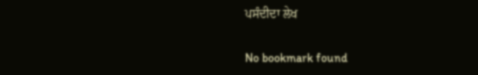ਪਸੰਦੀਦਾ ਲੇਖ

No bookmark found